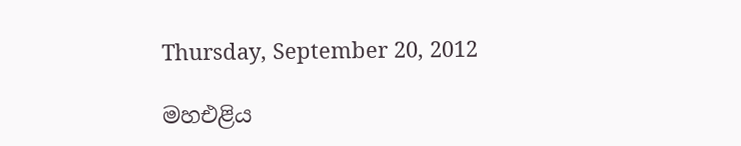Thursday, September 20, 2012

මහඑළිය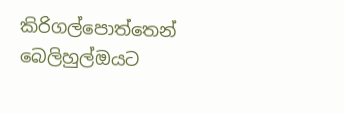කිරිගල්පොත්තෙන් බෙලිහුල්ඔයට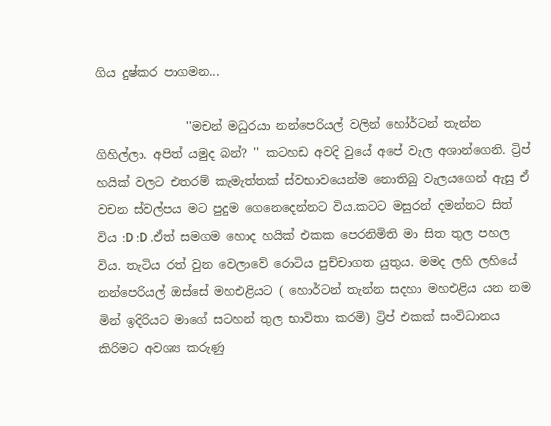ගිය දුෂ්කර පාගමන...

               ''මචන් මධුරයා නන්පෙරියල් වලින් හෝර්ටන් තැන්න ගිහිල්ලා. අපිත් යමුද බන්? '' කටහඩ අවදි වුයේ අපේ වැල අශාන්ගෙනි. ට්‍රිප් හයික් වලට එතරම් කැමැත්තක් ස්වභාවයෙන්ම නොතිබු වැලයගෙන් ඇසු ඒ වචන ස්වල්පය මට පුදුම ගෙනෙදෙන්නට විය.කටට මසුරන් දමන්නට සිත් විය :D :D .ඒත් සමගම හොද හයික් එකක පෙරනිමිති මා සිත තුල පහල විය. තැටිය රත් වුන වෙලාවේ රොටිය පුච්චාගත යුතුය. මමද ලහි ලහියේ නන්පෙරියල් ඔස්සේ මහඑළියට ( හොර්ටන් තැන්න සදහා මහඑළිය යන නම මින් ඉදිරියට මාගේ සටහන් තුල භාවිතා කරමි) ට්‍රිප් එකක් සංවිධානය කිරිමට අවශ්‍ය කරුණු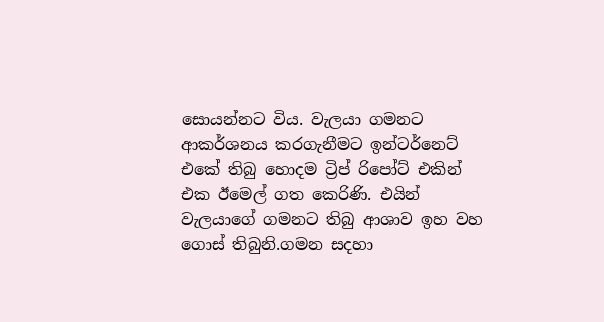සොයන්නට විය. වැලයා ගමනට ආකර්ශනය කරගැනීමට ඉන්ටර්නෙට් එකේ තිබු හොදම ට්‍රිප් රිපෝට් එකින් එක ඊමෙල් ගත කෙරිණි. එයින් වැලයාගේ ගමනට තිබු ආශාව ඉහ වහ ගොස් තිබුනි.ගමන සදහා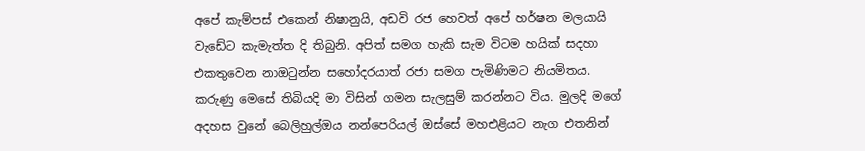අපේ කැම්පස් එකෙන් නිෂානුයි, අඩවි රජ හෙවත් අපේ හර්ෂන මලයායි වැඩේට කැමැත්ත දි තිබුනි. අපිත් සමග හැකි සැම විටම හයික් සදහා එකතුවෙන නාඔටුන්න සහෝදරයාත් රජා සමග පැමිණිමට නියමිතය. කරුණු මෙසේ තිබියදි මා විසින් ගමන සැලසුම් කරන්නට විය. මුලදි මගේ අදහස වුනේ බෙලිහුල්ඔය නන්පෙරියල් ඔස්සේ මහඑළියට නැග එතනින්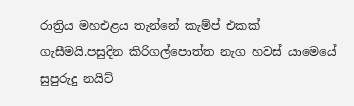රාත්‍රිය මහඑළය තැන්නේ කැම්ප් එකක් ගැසීමයි.පසුදින කිරිගල්පොත්ත නැග හවස් යාමෙයේ සුපුරුදු නයිට්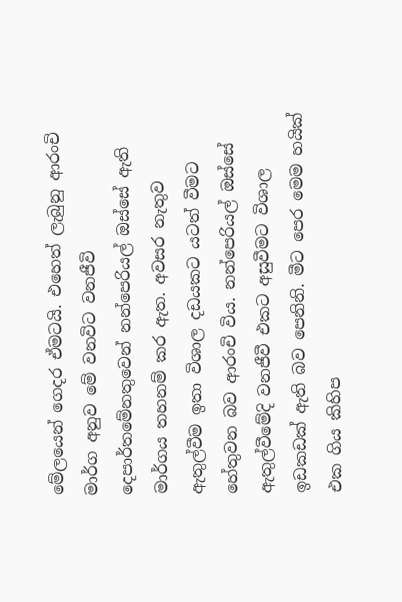මේලයෙන් ගෙදර ඒමටයි. එහෙත් ලැබුනු ආරංචි මාර්ග අනුව මේ වනවිට වනජීවි දෙපාර්තමේනතුවෙන් නන්පෙරියල් ඔස්සේ ඇති මාර්ගය තහනම් කර ඇත. අවසර නැතුව ඇතුල්වීම ඉතා විශාල දඩයකට යටත් වීමට හේතුවන බව ආරංචි විය. නන්පෙරියල් ඔස්සේ ඇතුල්වීමේදි වනජීවී එකට අසුවීමට විශාල ඉඩකඩක් ඇති බව පෙනිනි. මීට පෙර මෙම හයික් එක ගිය කිහිප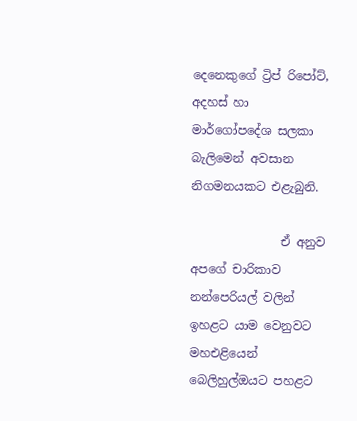දෙනෙකුගේ ට්‍රිප් රිපෝට්, අදහස් හා මාර්ගෝපදේශ සලකා බැලිමෙන් අවසාන නිගමනයකට එළැබුනි.

               ඒ අනුව අපගේ චාරිකාව නන්පෙරියල් වලින් ඉහළට යාම වෙනුවට මහඑළියෙන් බෙලිහුල්ඔයට පහළට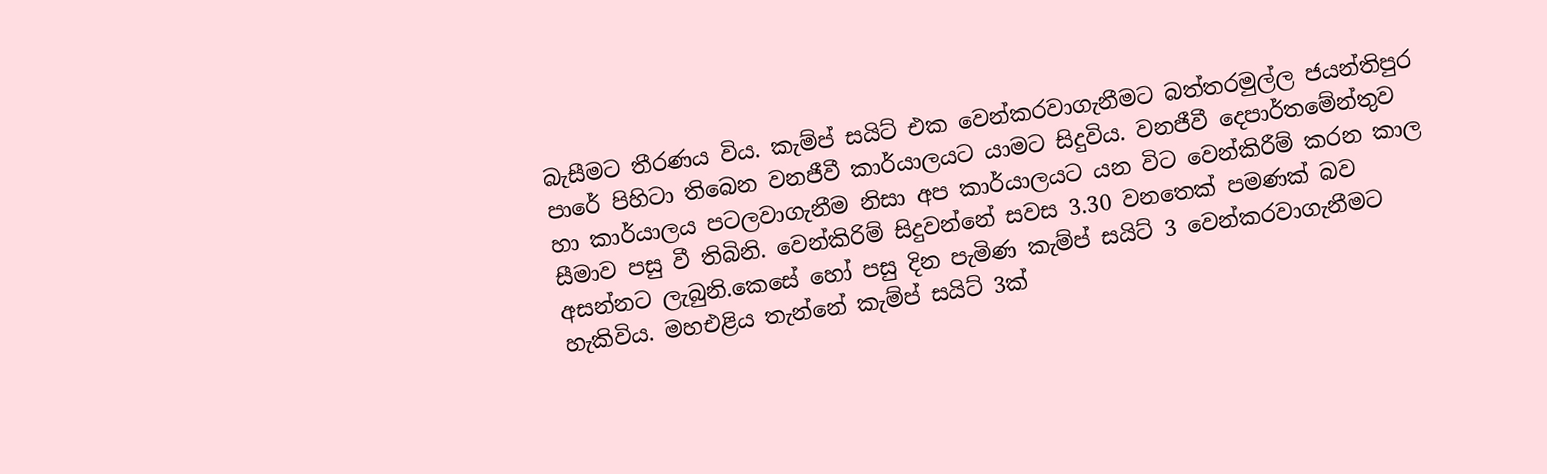බැසීමට තීරණය විය. කැම්ප් සයිට් එක වෙන්කරවාගැනීමට බත්තරමුල්ල ජයන්තිපුර පාරේ පිහිටා තිබෙන වනජීවී කාර්යාලයට යාමට සිදුවිය. වනජීවී දෙපාර්තමේන්තුව හා කාර්යාලය පටලවාගැනීම නිසා අප කාර්යාලයට යන විට වෙන්කිරීම් කරන කාල සීමාව පසු වී තිබිනි. වෙන්කිරිම් සිදුවන්නේ සවස 3.30 වනතෙක් පමණක් බව අසන්නට ලැබුනි.කෙසේ හෝ පසු දින පැමිණ කැම්ප් සයිට් 3 වෙන්කරවාගැනීමට හැකිවිය. මහඑළිය තැන්නේ කැම්ප් සයිට් 3ක්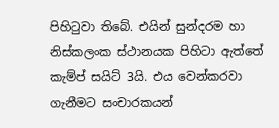පිහිටුවා තිබේ. එයින් සුන්දරම හා නිස්කලංක ස්ථානයක පිහිටා ඇත්තේ කැම්ප් සයිට් 3යි. එය වෙන්කරවා ගැනීමට සංචාරකයන්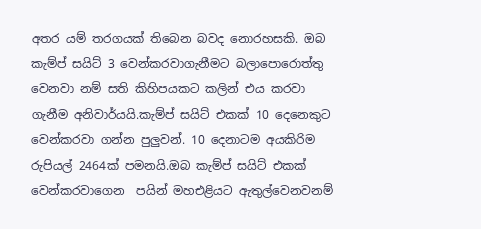අතර යම් තරගයක් තිබෙන බවද නොරහසකි. ඔබ කැම්ප් සයිට් 3 වෙන්කරවාගැනීමට බලාපොරොත්තු වෙනවා නම් සති කිහිපයකට කලින් එය කරවා ගැනීම අනිවාර්යයි.කැම්ප් සයිට් එකක් 10 දෙනෙකුට වෙන්කරවා ගන්න පුලුවන්. 10 දෙනාටම අයකිරිම රුපියල් 2464ක් පමනයි.ඔබ කැම්ප් සයිට් එකක් වෙන්කරවාගෙන  පයින් මහඑළියට ඇතුල්වෙනවනම්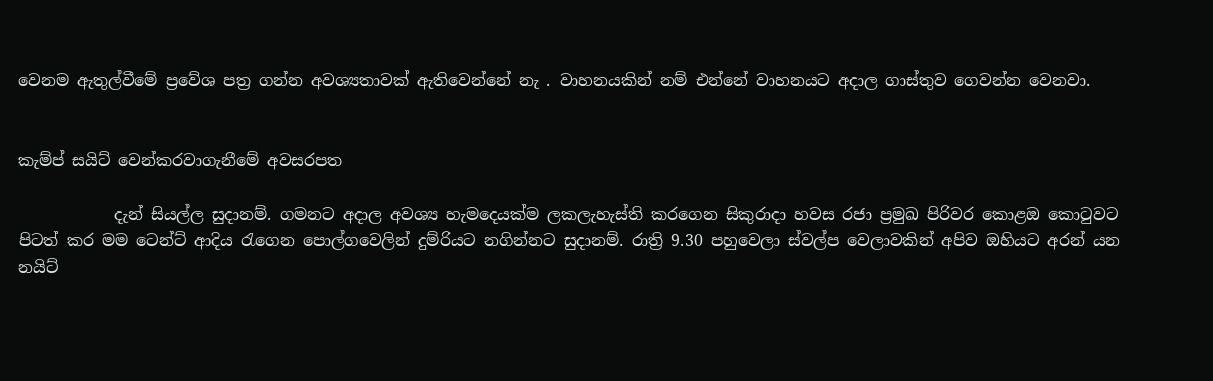වෙනම ඇතුල්වීමේ ප්‍රවේශ පත්‍ර ගන්න අවශ්‍යතාවක් ඇතිවෙන්නේ නැ . වාහනයකින් නම් එන්නේ වාහනයට අදාල ගාස්තුව ගෙවන්න වෙනවා.


කැම්ප් සයිට් වෙන්කරවාගැනීමේ අවසරපත

            දැන් සියල්ල සුදානම්. ගමනට අදාල අවශ්‍ය හැමදෙයක්ම ‍ලකලැහැස්ති කරගෙන සිකුරාදා හවස රජා ප්‍රමුඛ පිරිවර කොළඔ කොටුවට පිටත් කර මම ටෙන්ට් ආදිය රැගෙන පොල්ගවෙලින් දුම්රියට නගින්නට සුදානම්. රාත්‍රි 9.30 පහුවෙලා ස්වල්ප වෙලාවකින් අපිව ඔහියට අරන් යන නයිට්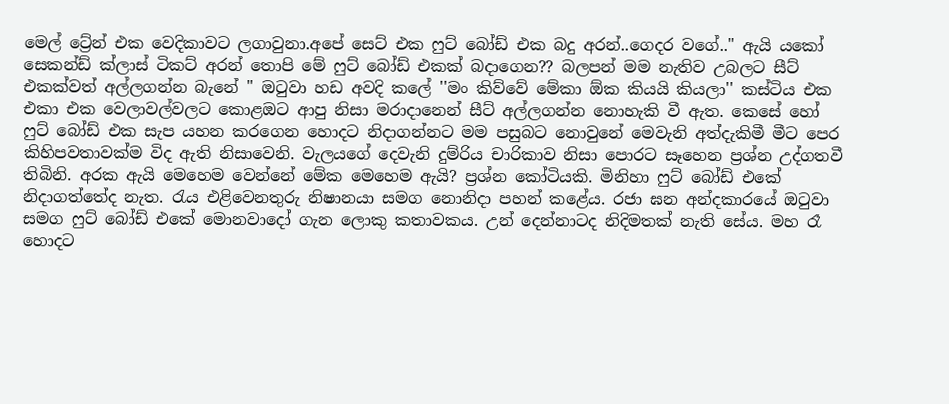මෙල් ට්‍රේන් එක වෙදිකාවට ලගාවුනා.අපේ සෙට් එක ෆුට් බෝඩ් එක බදු අරන්..ගෙදර වගේ.." ඇයි යකෝ සෙකන්ඩ් ක්ලාස් ටිකට් අරන් තොපි මේ ෆුට් බෝඩ් එකක් බදාගෙන?? බලපන් මම නැතිව උබලට සීට් එකක්වත් අල්ලගන්න බැනේ '' ඔටුවා හඩ අවදි කලේ ''මං කිව්වේ මේකා ඕක කියයි කියලා'' කස්ටිය එක එකා එක වෙලාවල්වලට කොළඔට ආපු නිසා මරාදානෙන් සීට් අල්ලගන්න නොහැකි වී ඇත. කෙසේ හෝ ෆුට් බෝඩ් එක සැප යහන කරගෙන හොදට නිදාගන්නට මම පසුබට නොවුනේ මෙවැනි අත්දැකිමී මීට පෙර කිහිපවතාවක්ම විද ඇති නිසාවෙනි. වැලයගේ දෙවැනි දුම්රිය චාරිකාව නිසා පොරට සෑහෙන ප්‍රශ්න උද්ගතවී තිබිනි. අරක ඇයි මෙහෙම වෙන්නේ මේක මෙහෙම ඇයි? ප්‍රශ්න කෝටියකි. මිනිහා ෆුට් බෝඩ් එකේ නිදාගත්තේද නැත. රැය එළිවෙනතුරු නිෂානයා සමග නොනිදා පහන් කළේය. රජා ඝන අන්දකාරයේ ඔටුවා සමග ෆුට් බෝඩ් එකේ මොනවාදෝ ගැන ලොකු කතාවකය. උන් දෙන්නාටද නිදිමතක් නැති සේය. මහ රෑ හොදට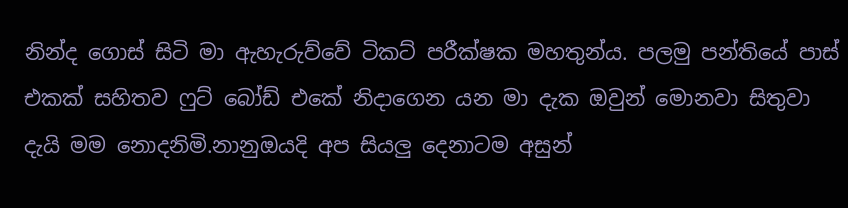නින්ද ගොස් සිටි මා ඇහැරුව්වේ ටිකට් පරීක්ෂක මහතුන්ය. පලමු පන්තියේ පාස් එකක් සහිතව ෆුට් බෝඩ් එකේ නිදාගෙන යන මා දැක ඔවුන් මොනවා සිතුවා දැයි මම නොදනිමි.නානුඔයදි අප සියලු දෙනාටම අසුන්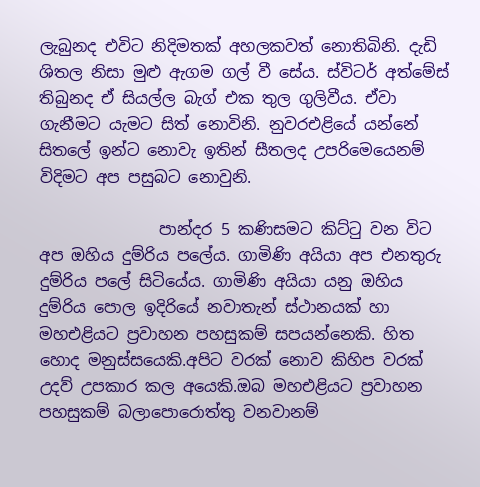ලැබුනද එවිට නිදිමතක් අහලකවත් නොතිබිනි. දැඩි ශිතල නිසා මුළු ඇගම ගල් වී සේය. ස්විටර් අත්මේස් තිබුනද ඒ සියල්ල බැග් එක තුල ගුලිවීය. ඒවා ගැනීමට යැමට සිත් නොවිනි. නුවරඑළියේ යන්නේ සිතලේ ඉන්ට නොවැ ඉතින් සීතලද උපරිමෙයෙනම් විදිමට අප පසුබට නොවුනි.

               පාන්දර 5 කණිසමට කිට්ටු වන විට අප ඔහිය දුම්රිය පලේය. ගාමිණි අයියා අප එනතුරු දුම්රිය පලේ සිටියේය. ගාමිණි අයියා යනු ඔහිය දුම්රිය පොල ඉදිරියේ නවාතැන් ස්ථානයක් හා මහඑළියට ප්‍රවාහන පහසුකම් සපයන්නෙකි. හිත හොද මනුස්සයෙකි.අපිට වරක් නොව කිහිප වරක් උදව් උපකාර කල අයෙකි.ඔබ මහඑළියට ප්‍රවාහන පහසුකම් බලාපොරොත්තු වනවානම්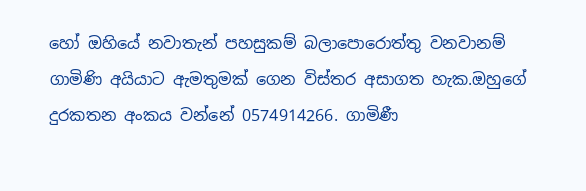හෝ ඔහියේ නවාතැන් පහසුකම් බලාපොරොත්තු වනවානම් ගාමිණි අයියාට ඇමතුමක් ගෙන විස්තර අසාගත හැක.ඔහුගේ දුරකතන අංකය වන්නේ 0574914266. ගාමිණී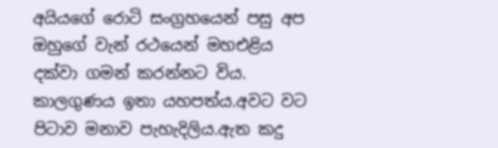අයියගේ රොටි සංග්‍රහයෙන් පසු අප ඔහුගේ වැන් රථයෙන් මහඑළිය දක්වා ගමන් කරන්නට විය. කාලගුණය ඉතා යහපත්ය.අවට වට පිටාව මනාව පැහැදිලිය.ඇත කදු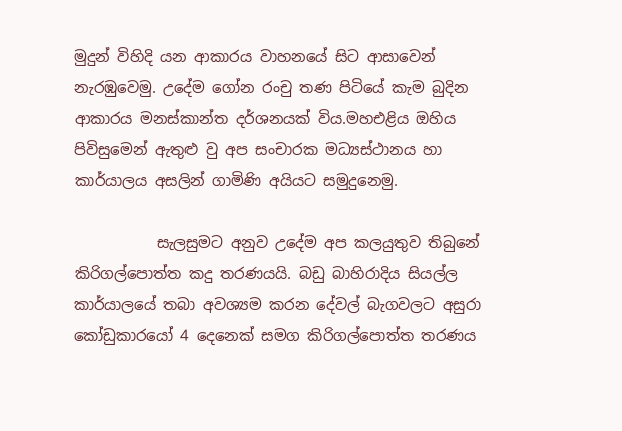මුදුන් විහිදි යන ආකාරය වාහනයේ සිට ආසාවෙන් නැරඹුවෙමු. උදේම ගෝන රංචු තණ පිටියේ කැම බුදින ආකාරය මනස්කාන්ත දර්ශනයක් විය.මහඑළිය ඔහිය පිවිසුමෙන් ඇතුළු වු අප සංචාරක මධ්‍යස්ථානය හා කාර්යාලය අසලින් ගාමිණි අයියට සමුදුනෙමු.

           සැලසුමට අනුව උදේම අප කලයුතුව තිබුනේ කිරිගල්පොත්ත කදු තරණයයි. බඩු බාහිරාදිය සියල්ල කාර්යාලයේ තබා අවශ්‍යම කරන දේවල් බැගවලට අසුරා කෝඩුකාරයෝ 4 දෙනෙක් සමග කිරිගල්පොත්ත තරණය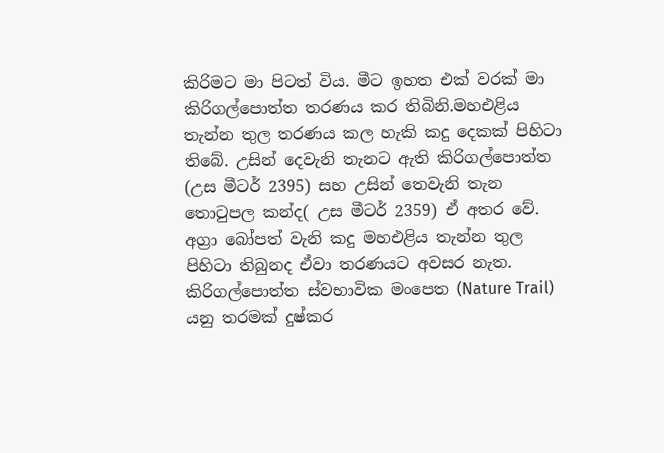කිරිමට මා පිටත් විය. මීට ඉහත එක් වරක් මා කිරිගල්පොත්ත තරණය කර තිබිනි.මහඑළිය තැන්න තුල තරණය කල හැකි කදු දෙකක් පිහිටා තිබේ. උසින් දෙවැනි තැනට ඇති කිරිගල්පොත්ත (උස මීටර් 2395) සහ උසින් තෙවැනි තැන තොටුපල කන්ද( උස මීටර් 2359) ඒ අතර වේ.  අග්‍රා බෝපත් වැනි කදු මහඑළිය තැන්න තුල පිහිටා තිබුනද ඒවා තරණයට අවසර නැත. කිරිගල්පොත්ත ස්වභාවික මංපෙත (Nature Trail) යනු තරමක් දුෂ්කර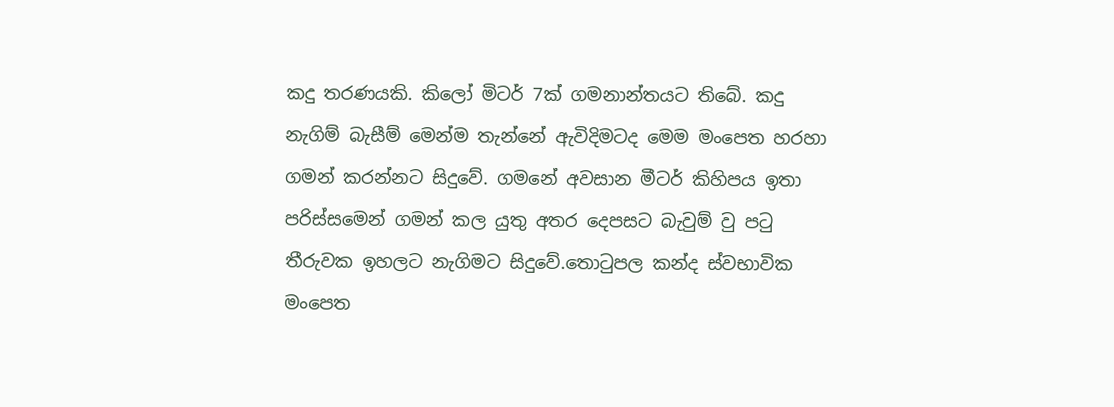කදු තරණයකි. කිලෝ මිටර් 7ක් ගමනාන්තයට තිබේ. කදු නැගිම් බැසීම් මෙන්ම තැන්නේ ඇවිදිමටද මෙම මංපෙත හරහා ගමන් කරන්නට සිදුවේ. ගමනේ අවසාන මීටර් කිහිපය ඉතා පරිස්සමෙන් ගමන් කල යුතු අතර දෙපසට බැවුම් වු පටු තීරුවක ඉහලට නැගිමට සිදුවේ.තොටුපල කන්ද ස්වභාවික මංපෙත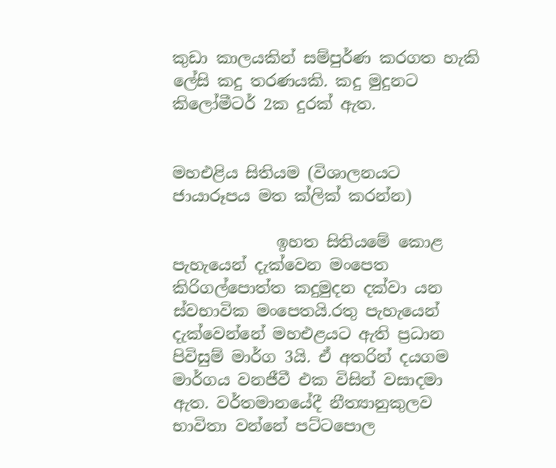කුඩා කාලයකින් සම්පුර්ණ කරගත හැකි ලේසි කදු තරණයකි. කදු මුදුනට කිලෝමීටර් 2ක දුරක් ඇත.


මහඑළිය සිතියම (විශාලනයට ජායාරූපය මත ක්ලික් කරන්න)

             ඉහත සිතියමේ කොළ පැහැයෙන් දැක්වෙන මංපෙත කිරිගල්පොත්ත කදුමුදන දක්වා යන ස්වභාවික මංපෙතයි.රතු පැහැයෙන් දැක්වෙන්නේ මහඑළයට ඇති ප්‍රධාන පිවිසුම් මාර්ග 3යි. ඒ අතරින් දයගම මාර්ගය වනජීවී එක විසින් වසාදමා ඇත. වර්තමානයේදී නීත්‍යානුකුලව භාවිතා වන්නේ පට්ටපොල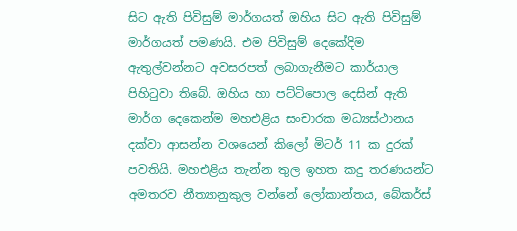සිට ඇති පිවිසුම් මාර්ගයත් ඔහිය සිට ඇති පිවිසුම් මාර්ගයත් පමණයි. එම පිවිසුම් දෙකේදිම ඇතුල්වන්නට අවසරපත් ලබාගැනීමට කාර්යාල පිහිටුවා තිබේ. ඔහිය හා පට්ටිපොල දෙසින් ඇති මාර්ග දෙකෙන්ම මහඑළිය සංචාරක මධ්‍යස්ථානය දක්වා ආසන්න වශයෙන් කිලෝ මිටර් 11 ක දුරක් පවතියි. මහඑළිය තැන්න තුල ඉහත කදු තරණයන්ට අමතරව නීත්‍යානුකුල වන්නේ ලෝකාන්තය, බේකර්ස්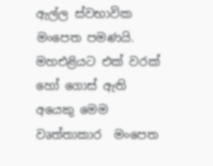ඇල්ල ස්වභාවික මංපෙත පමණයි. මහඑළියට එක් වරක් හෝ ගොස් ඇති අයෙකු මෙම වෘත්තාකාර  මංපෙත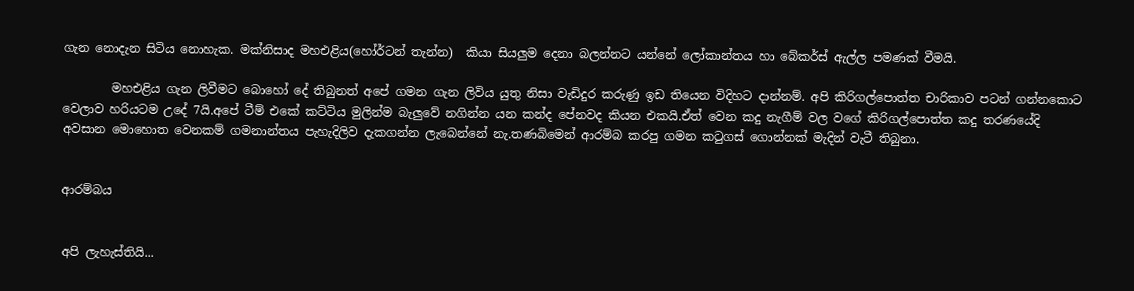ගැන නොදැන සිටිය නොහැක. මක්නිසාද මහඑළිය(හෝර්ටන් තැන්න)  කියා සියලුම දෙනා බලන්නට යන්නේ ලෝකාන්තය හා බේකර්ස් ඇල්ල පමණක් වීමයි.

        මහඑළිය ගැන ලිවීමට බොහෝ දේ තිබුනත් අපේ ගමන ගැන ලිවිය යුතු නිසා වැඩිදුර කරුණු ඉඩ තියෙන විදිහට දාන්නම්. අපි කිරිගල්පොත්ත චාරිකාව පටන් ගන්නකොට වෙලාව හරියටම උදේ 7යි.අපේ ටීම් එකේ කට්ටිය මුලින්ම බැලුවේ නගින්න යන කන්ද පේනවද කියන එකයි.ඒත් වෙන කදු නැගීම් වල වගේ කිරිගල්පොත්ත කදු තරණයේදි අවසාන මොහොත වෙනකම් ගමනාන්තය පැහැදිලිව දැකගන්න ලැබෙන්නේ නැ.තණබිමෙන් ආරම්බ කරපු ගමන කටුගස් ගොන්නක් මැදින් වැටී තිබුනා.


ආරම්බය


අපි ලැහැස්තියි...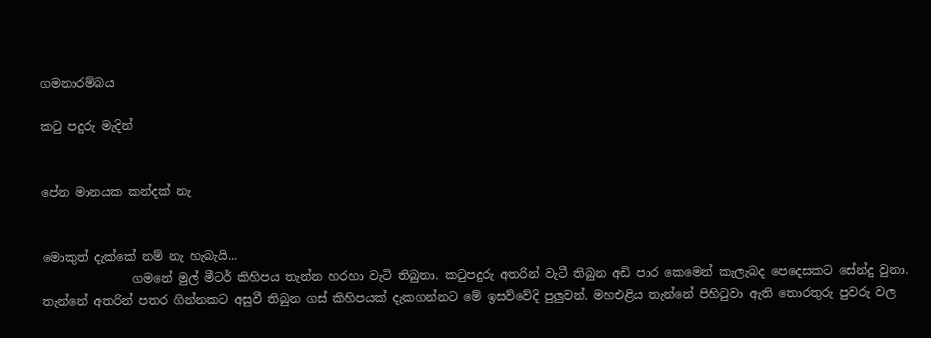ගමනාරම්බය

කටු පදුරු මැදින්


පේන මානයක කන්දක් නැ


මොකුත් දැක්කේ නම් නැ හැබැයි...
               ගමනේ මුල් මීටර් කිහිපය තැන්න හරහා වැටි තිබුනා. කටුපදුරු අතරින් වැටී තිබුන අඩි පාර කෙමෙන් කැලැබද පෙදෙසකට සේන්දු වුනා. තැන්නේ අතරින් පතර ගින්නකට අසුවී තිබුන ගස් කිහිපයක් දැකගන්නට මේ ඉසව්වේදි පුලුවන්. මහඑළිය තැන්නේ පිහිටුවා ඇති තොරතුරු පුවරු වල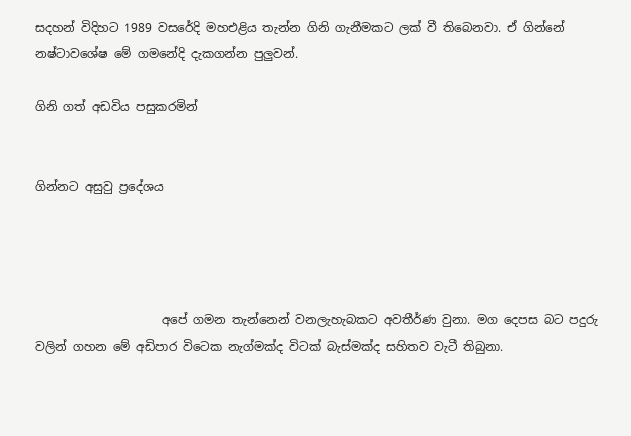සදහන් විදිහට 1989 වසරේදි මහඑළිය තැන්න ගිනි ගැනීමකට ලක් වී තිබෙනවා. ඒ ගින්නේ නෂ්ටාවශේෂ මේ ගමනේදි දැකගන්න පුලුවන්.

ගිනි ගත් අඩවිය පසුකරමින්


ගින්නට අසුවු ප්‍රදේශය




                     අපේ ගමන තැන්නෙන් වනලැහැබකට අවතීර්ණ වුනා. මග දෙපස බට පදුරු වලින් ගහන මේ අඩිපාර විටෙක නැග්මක්ද විටක් බැස්මක්ද සහිතව වැටී තිබුනා.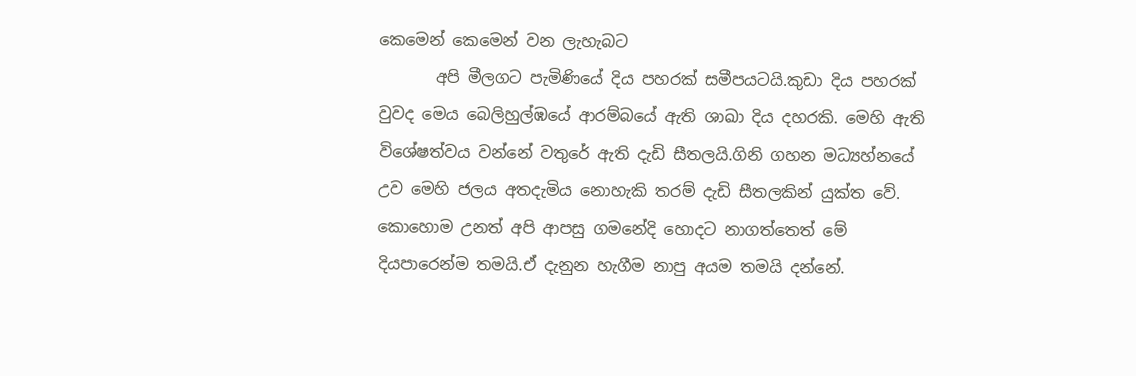කෙමෙන් කෙමෙන් වන ලැහැබට
       අපි මීලගට පැමිණියේ දිය පහරක් සමීපයටයි.කුඩා දිය පහරක් වුවද මෙය බෙලිහුල්ඹයේ ආරම්බයේ ඇති ශාඛා දිය දහරකි. මෙහි ඇති විශේෂත්වය වන්නේ වතුරේ ඇති දැඩි සීතලයි.ගිනි ගහන මධ්‍යහ්නයේ උව මෙහි ජලය අතදැමිය නොහැකි තරම් දැඩි සීතලකින් යුක්ත වේ. කොහොම උනත් අපි ආපසු ගමනේදි හොදට නාගත්තෙත් මේ දියපාරෙන්ම තමයි.ඒ දැනුන හැගීම නාපු අයම තමයි දන්නේ.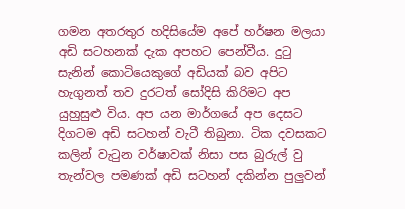ගමන අතරතුර හදිසියේම අපේ හර්ෂන මලයා අඩි සටහනක් දැක අපහට පෙන්වීය. දුටු සැනින් කොටියෙකුගේ අඩියක් බව අපිට හැගුනත් තව දුරටත් සෝදිසි කිරිමට අප යුහුසුළු විය. අප යන මාර්ගයේ අප දෙසට දිගටම අඩි සටහන් වැටී තිබුනා. ටික දවසකට කලින් වැටුන වර්ෂාවක් නිසා පස බුරුල් වු තැන්වල පමණක් අඩි සටහන් දකින්න පුලුවන්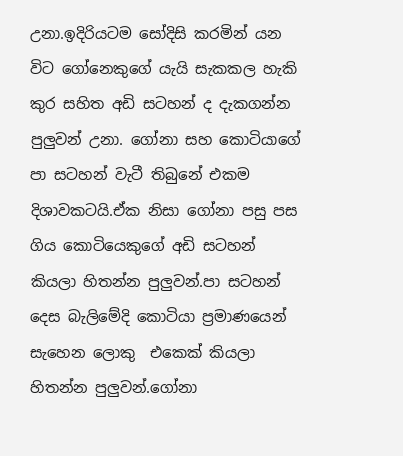උනා.ඉදිරියටම සෝදිසි කරමින් යන විට ගෝනෙකුගේ යැයි සැකකල හැකි කුර සහිත අඩි සටහන් ද දැකගන්න පුලුවන් උනා. ගෝනා සහ කොටියාගේ පා සටහන් වැටී තිබුනේ එකම දිශාවකටයි.ඒක නිසා ගෝනා පසු පස ගිය කොටියෙකුගේ අඩි සටහන් කියලා හිතන්න පුලුවන්.පා සටහන් දෙස බැලිමේදි කොටියා ප්‍රමාණයෙන් සැහෙන ලොකු  එකෙක් කියලා හිතන්න පුලුවන්.ගෝනා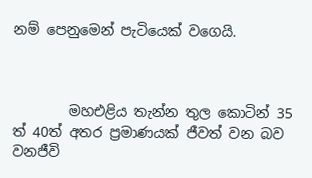නම් පෙනුමෙන් පැටියෙක් වගෙයි.



        මහඑළිය තැන්න තුල කොටින් 35 ත් 40ත් අතර ප්‍රමාණයක් ජීවත් වන බව වනජීවි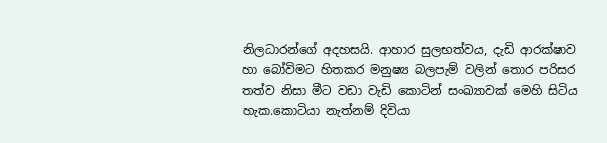නිලධාරන්ගේ අදහසයි. ආහාර සුලභත්වය, දැඩි ආරක්ෂාව හා බෝවිමට හිතකර මනුෂ්‍ය බලපැම් වලින් තොර පරිසර තත්ව නිසා මීට වඩා වැඩි කොටින් සංඛ්‍යාවක් මෙහි සිටිය හැක.කොටියා නැත්නම් දිවියා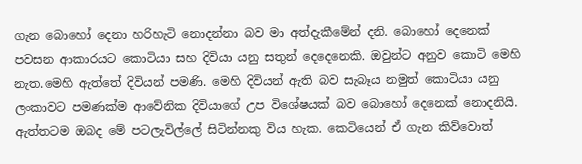ගැන බොහෝ දෙනා හරිහැටි නොදන්නා බව මා අත්දැකීමේන් දනි. බොහෝ දෙනෙක් පවසන ආකාරයට කොටියා සහ දිවියා යනු සතුන් දෙදෙනෙකි. ඔවුන්ට අනුව කොටි මෙහි නැත.මෙහි ඇත්තේ දිවියන් පමණි. මෙහි දිවියන් ඇති බව සැබෑය නමුත් කොටියා යනු  ලංකාවට පමණක්ම ආවේනික දිවියාගේ උප විශේෂයක් බව බොහෝ දෙනෙක් නොදනියි. ඇත්තටම ඔබද මේ පටලැවිල්ලේ සිටින්නකු විය හැක. කෙටියෙන් ඒ ගැන කිව්වොත්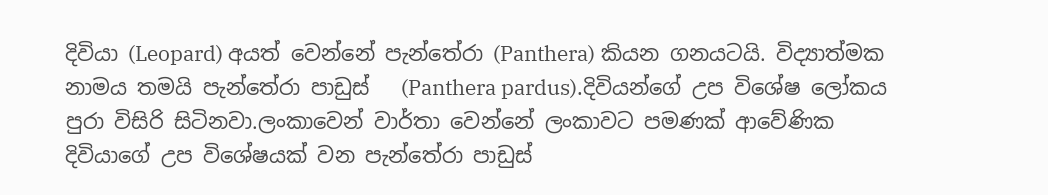දිවියා (Leopard) අයත් වෙන්නේ පැන්තේරා (Panthera) කියන ගනයටයි. විද්‍යාත්මක නාමය තමයි පැන්තේරා පාඩුස්   (Panthera pardus).දිවියන්ගේ උප විශේෂ ලෝකය පුරා විසිරි සිටිනවා.ලංකාවෙන් වාර්තා වෙන්නේ ලංකාවට පමණක් ආවේණික දිවියාගේ උප විශේෂයක් වන පැන්තේරා පාඩුස්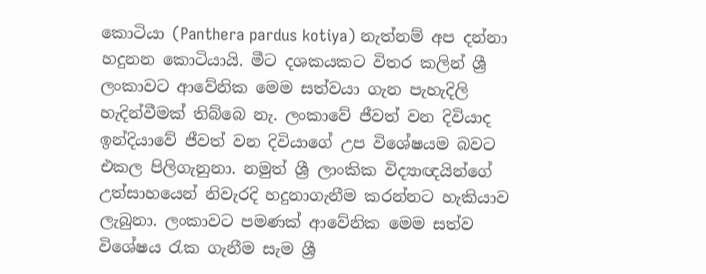කොටියා (Panthera pardus kotiya) නැත්නම් අප දන්නා හදුනන කොටියායි. මීට දශකයකට විතර කලින් ශ්‍රී ලංකාවට ආවේනික මෙම සත්වයා ගැන පැහැදිලි හැදින්වීමක් තිබ්බෙ නැ. ලංකාවේ ජීවත් වන දිවියාද ඉන්දියාවේ ජීවත් වන දිවියාගේ උප විශේෂයම බවට එකල පිලිගැනුනා. නමුත් ශ්‍රී ලාංකික විද්‍යාඥයින්ගේ උත්සාහයෙන් නිවැරදි හදුනාගැනීම කරන්නට හැකියාව ලැබුනා. ලංකාවට පමණක් ආවේනික මෙම සත්ව විශේෂය රැක ගැනීම සැම ශ්‍රී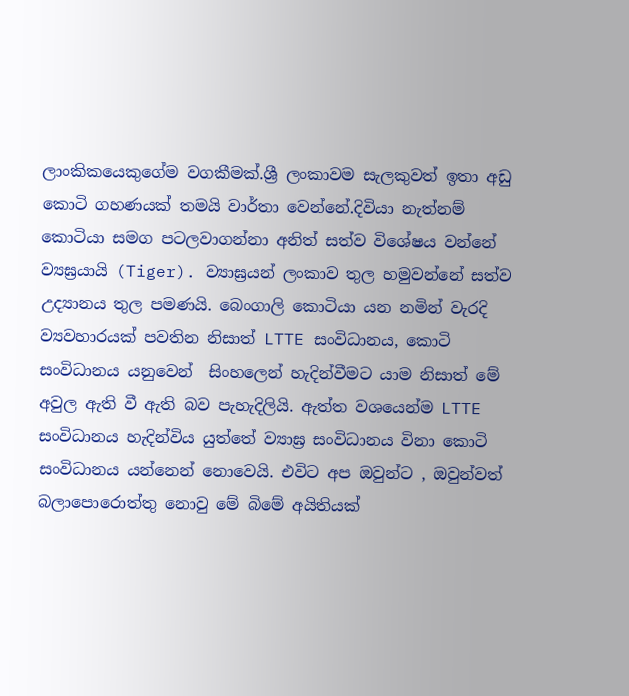ලාංකිකයෙකුගේම වගකීමක්.ශ්‍රී ලංකාවම සැලකුවත් ඉතා අඩු කොටි ගහණයක් තමයි වාර්තා වෙන්නේ.දිවියා නැත්නම් කොටියා සමග පටලවාගන්නා අනිත් සත්ව විශේෂය වන්නේ ව්‍යඝ්‍රයායි (Tiger). ව්‍යාඝ්‍රයන් ලංකාව තුල හමුවන්නේ සත්ව උද්‍යානය තුල පමණයි. බෙංගාලි කොටියා යන නමින් වැරදි ව්‍යවහාරයක් පවතින නිසාත් LTTE සංවිධානය, කොටි සංවිධානය යනුවෙන්  සිංහලෙන් හැදින්වීමට යාම නිසාත් මේ අවුල ඇති වී ඇති බව පැහැදිලියි. ඇත්ත වශයෙන්ම LTTE සංවිධානය හැදින්විය යුත්තේ ව්‍යාඝ්‍ර සංවිධානය විනා කොටි සංවිධානය යන්නෙන් නොවෙයි. එවිට අප ඔවුන්ට , ඔවුන්වත් බලාපොරොත්තු නොවු මේ බිමේ අයිතියක්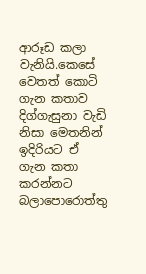ආරූඩ කලා වැනියි.කෙසේ වෙතත් කොටි ගැන කතාව දිග්ගැසුනා වැඩි නිසා මෙතනින් ඉදිරියට ඒ ගැන කතා කරන්නට බලාපොරොත්තු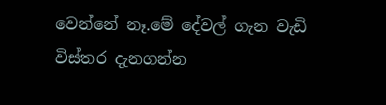වෙන්නේ නෑ.මේ දේවල් ගැන වැඩි විස්තර දැනගන්න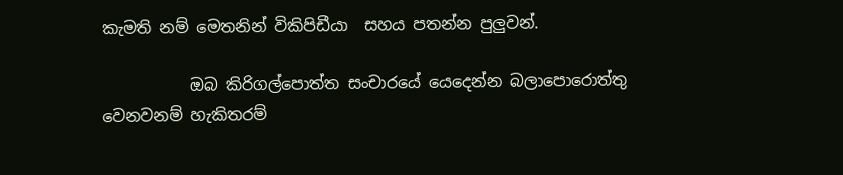කැමති නම් මෙතනින් විකිපිඩීයා  සහය පතන්න පුලුවන්.

           ඔබ කිරිගල්පොත්ත සංචාරයේ යෙදෙන්න බලාපොරොත්තු වෙනවනම් හැකිතරම්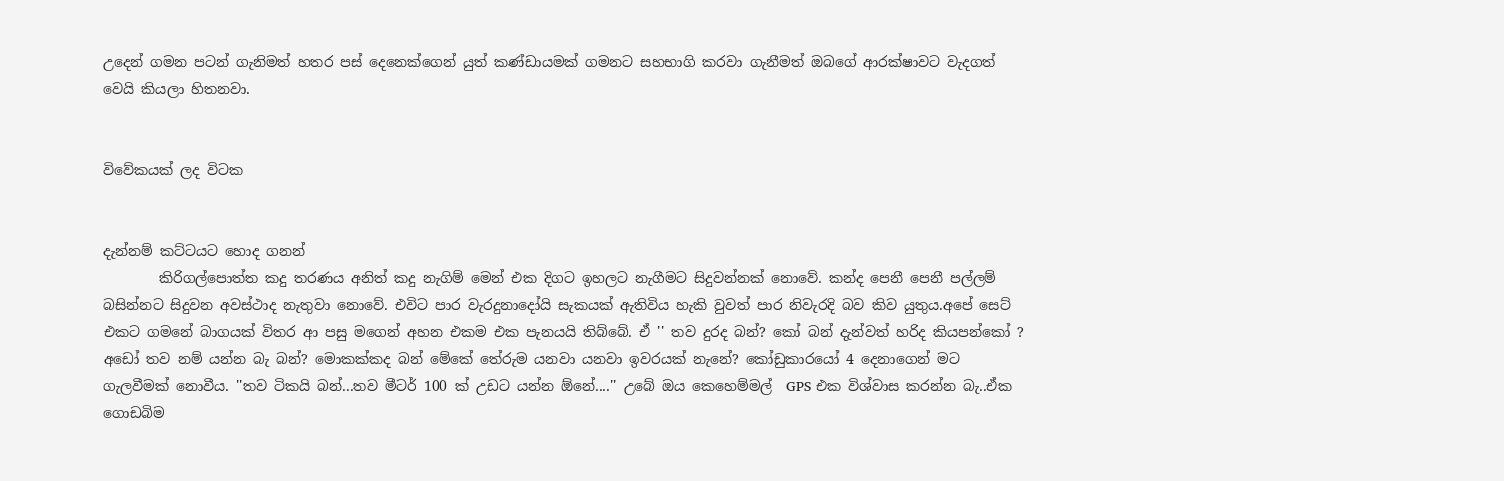උදෙන් ගමන පටන් ගැනිමත් හතර පස් දෙනෙක්ගෙන් යුත් කණ්ඩායමක් ගමනට සහභාගි කරවා ගැනීමත් ඔබගේ ආරක්ෂාවට වැදගත් වෙයි කියලා හිතනවා.


විවේකයක් ලද විටක


දැන්නම් කට්ටයට හොද ගනන්
        කිරිගල්පොත්ත කදු තරණය අනිත් කදු නැගිම් මෙන් එක දිගට ඉහලට නැගීමට සිදුවන්නක් නොවේ. කන්ද පෙනී පෙනී පල්ලම් බසින්නට සිදුවන අවස්ථාද නැතුවා නොවේ. එවිට පාර වැරදුනාදෝයි සැකයක් ඇතිවිය හැකි වුවත් පාර නිවැරදි බව කිව යුතුය.අපේ සෙට් එකට ගමනේ බාගයක් විතර ආ පසු මගෙන් අහන එකම එක පැනයයි තිබ්බේ. ඒ '' තව දුරද බන්? කෝ බන් දැන්වත් හරිද කියපන්කෝ ? අඩෝ තව නම් යන්න බැ බන්? මොකක්කද බන් මේකේ තේරුම යනවා යනවා ඉවරයක් නැනේ? කෝඩුකාරයෝ 4 දෙනාගෙන් මට ගැලවීමක් නොවීය. ''තව ටිකයි බන්...තව මීටර් 100 ක් උඩට යන්න ඕනේ....'' උබේ ඔය කෙහෙම්මල්  GPS එක විශ්වාස කරන්න බැ..ඒක ගොඩබිම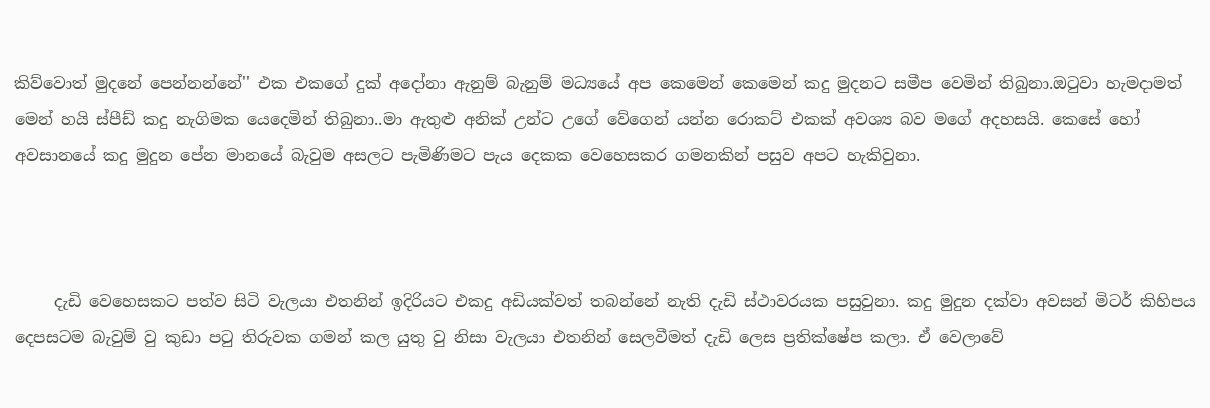කිව්වොත් මුදනේ පෙන්නන්නේ'' එක එකගේ දුක් අදෝනා ඇනුම් බැනුම් මධ්‍යයේ අප කෙමෙන් කෙමෙන් කදු මුදනට සමීප වෙමින් තිබුනා.ඔටුවා හැමදාමත් මෙන් හයි ස්පීඩ් කදු නැගිමක යෙදෙමින් තිබුනා..මා ඇතුළු අනික් උන්ට උගේ වේගෙන් යන්න රොකට් එකක් අවශ්‍ය බව මගේ අදහසයි. කෙසේ හෝ අවසානයේ කදු මුදුන පේන මානයේ බැවුම අසලට පැමිණිමට පැය දෙකක වෙහෙසකර ගමනකින් පසුව අපට හැකිවුනා.



     දැඩි වෙහෙසකට පත්ව සිටි වැලයා එතනින් ඉදිරියට එකදු අඩියක්වත් තබන්නේ නැති දැඩි ස්ථාවරයක පසුවුනා. කදු මුදුන දක්වා අවසන් මිටර් කිහිපය දෙපසටම බැවුම් වු කුඩා පටු තිරුවක ගමන් කල යුතු වු නිසා වැලයා එතනින් සෙලවීමත් දැඩි ලෙස ප්‍රතික්ෂේප කලා. ඒ වෙලාවේ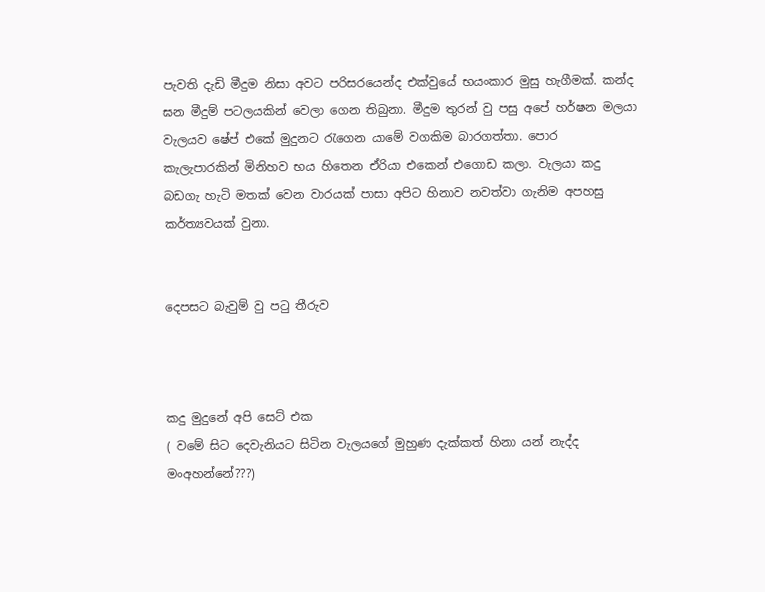පැවති දැඩි මීදුම නිසා අවට පරිසරයෙන්ද එක්වුයේ භයංකාර මුසු හැගීමක්. කන්ද ඝන මීදුම් පටලයකින් වෙලා ගෙන තිබුනා. මීදුම තුරන් වු පසු අපේ හර්ෂන මලයා වැලයව ෂේප් එකේ මුදුනට රැගෙන යාමේ වගකිම බාරගත්තා. පොර කැලැපාරකින් මිනිහව භය හිතෙන ඒරියා එකෙන් එගොඩ කලා. වැලයා කදු බඩගැ හැටි මතක් වෙන වාරයක් පාසා අපිට හිනාව නවත්වා ගැනිම අපහසු කර්ත්‍යවයක් වුනා.


දෙපසට බැවුම් වු පටු තීරුව



කදු මුදුනේ අපි සෙට් එක
( වමේ සිට දෙවැනියට සිටින වැලයගේ මුහුණ දැක්කත් හිනා යන් නැද්ද මංඅහන්නේ???)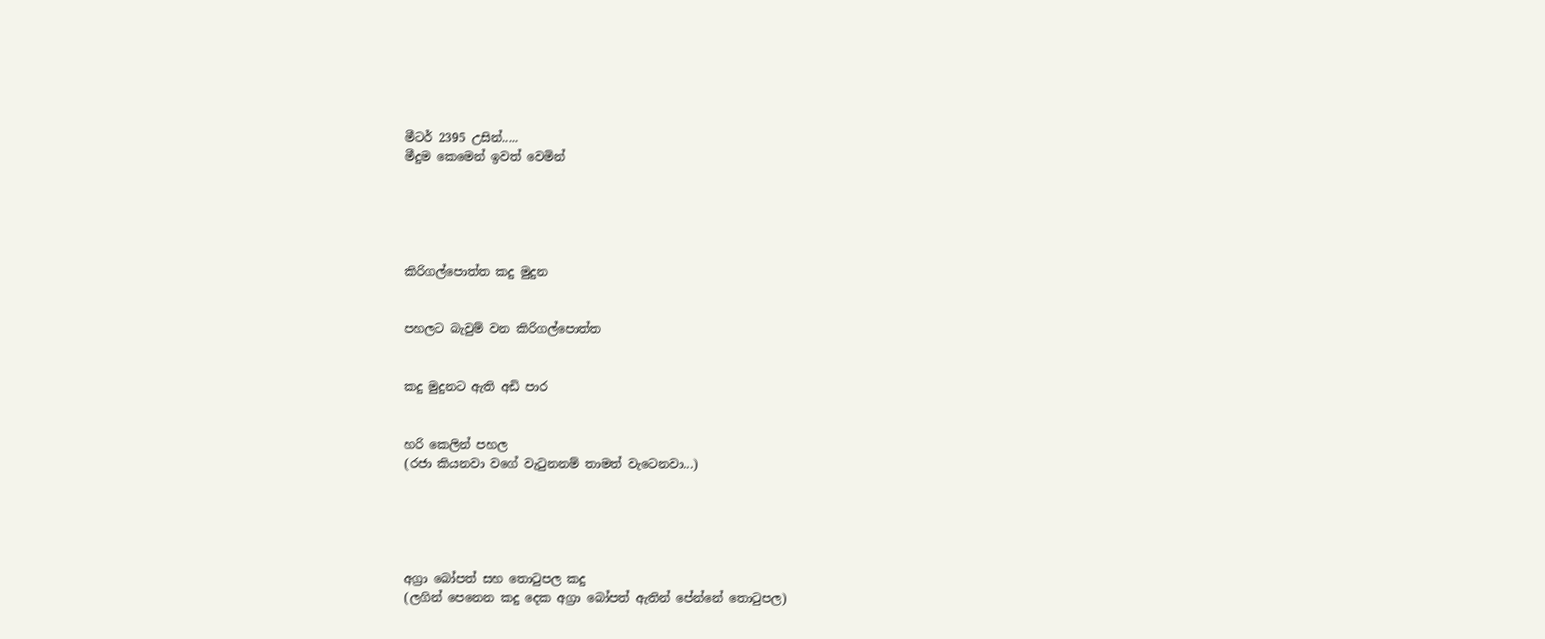මීටර් 2395 උසින්.....
මීදුම කෙමෙන් ඉවත් වෙමින්





කිරිගල්පොත්ත කදු මුදුන


පහලට බැවුම් වන කිරිගල්පොත්ත


කදු මුදුනට ඇති අඩි පාර


හරි කෙලින් පහල
(රජා කියනවා වගේ වැටුනනම් තාමත් වැටෙනවා...)





අග්‍රා බෝපත් සහ තොටුපල කදු
(ලගින් පෙනෙන කදු දෙක අග්‍රා බෝපත් ඇතින් පේන්නේ තොටුපල)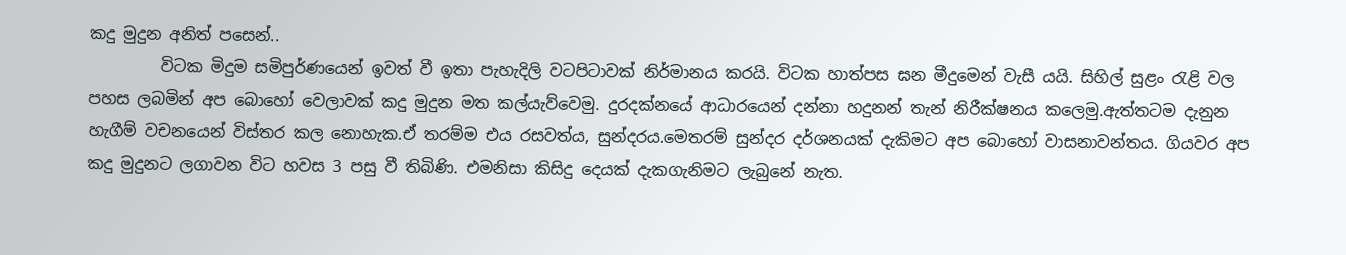කදු මුදුන අනිත් පසෙන්..
         විටක මිදුම සමිපුර්ණයෙන් ඉවත් වී ඉතා පැහැදිලි වටපිටාවක් නිර්මානය කරයි. විටක හාත්පස ඝන මීදුමෙන් වැසී යයි. සිහිල් සුළං රැළි වල පහස ලබමින් අප බොහෝ වෙලාවක් කදු මුදුන මත කල්යැව්වෙමු. දුරදක්නයේ ආධාරයෙන් දන්නා හදුනන් තැන් නිරීක්ෂනය කලෙමු.ඇත්තටම දැනුන හැගීම් වචනයෙන් විස්තර කල නොහැක.ඒ තරම්ම එය රසවත්ය, සුන්දරය.මෙතරම් සුන්දර දර්ශනයක් දැකිමට අප බොහෝ වාසනාවන්තය. ගියවර අප කදු මුදුනට ලගාවන විට හවස 3 පසු වී තිබිණි. එමනිසා කිසිදු දෙයක් දැකගැනිමට ලැබුනේ නැත.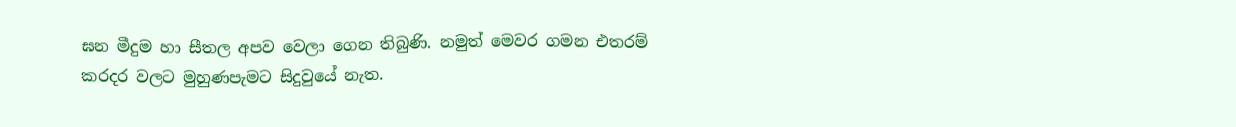ඝන මීදුම හා සීතල අපව වෙලා ගෙන තිබුණි. නමුත් මෙවර ගමන එතරම් කරදර වලට මුහුණපැමට සිදුවුයේ නැත.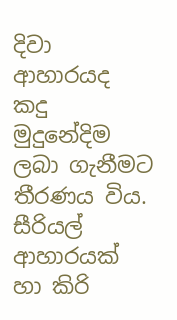දිවා ආහාරයද කදු මුදුනේදිම ලබා ගැනීමට තීරණය විය.  සීරියල් ආහාරයක් හා කිරි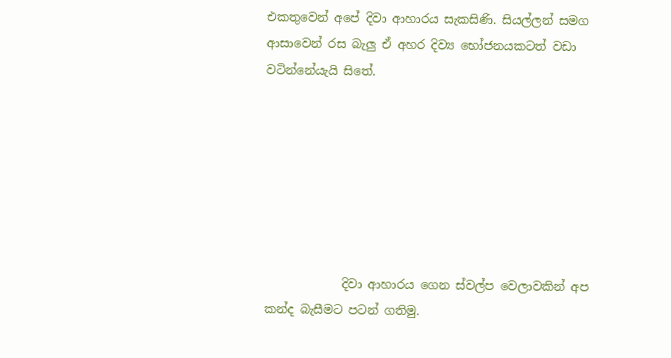එකතුවෙන් අපේ දිවා ආහාරය සැකසිණි. සියල්ලන් සමග ආසාවෙන් රස බැලු ඒ අහර දිව්‍ය භෝජනයකටත් වඩා වටින්නේයැයි සිතේ.







             දිවා ආහාරය ගෙන ස්වල්ප වෙලාවකින් අප කන්ද බැසීමට පටන් ගතිමු.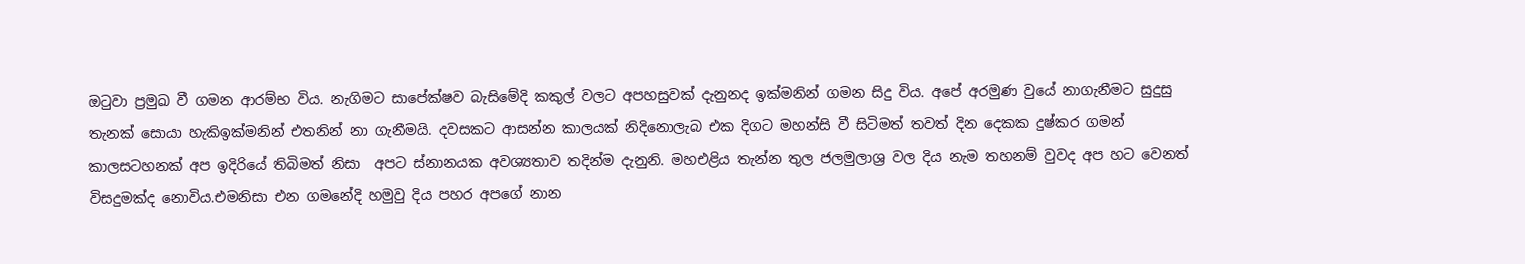ඔටුවා ප්‍රමුඛ වී ගමන ආරම්භ විය. නැගිමට සාපේක්ෂව බැසිමේදි කකුල් වලට අපහසුවක් දැනුනද ඉක්මනින් ගමන සිදු විය. අපේ අරමුණ වුයේ නාගැනීමට සුදුසු තැනක් සොයා හැකිඉක්මනින් එතනින් නා ගැනීමයි. දවසකට ආසන්න කාලයක් නිදිනොලැබ එක දිගට මහන්සි වී සිටිමත් තවත් දින දෙකක දුෂ්කර ගමන් කාලසටහනක් අප ඉදිරියේ තිබිමත් නිසා  අපට ස්නානයක අවශ්‍යතාව තදින්ම දැනුනි. මහඑළිය තැන්න තුල ජලමුලාශ්‍ර වල දිය නැම තහනම් වුවද අප හට වෙනත් විසදුමක්ද නොවිය.එමනිසා එන ගමනේදි හමුවු දිය පහර අපගේ නාන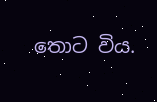තොට විය.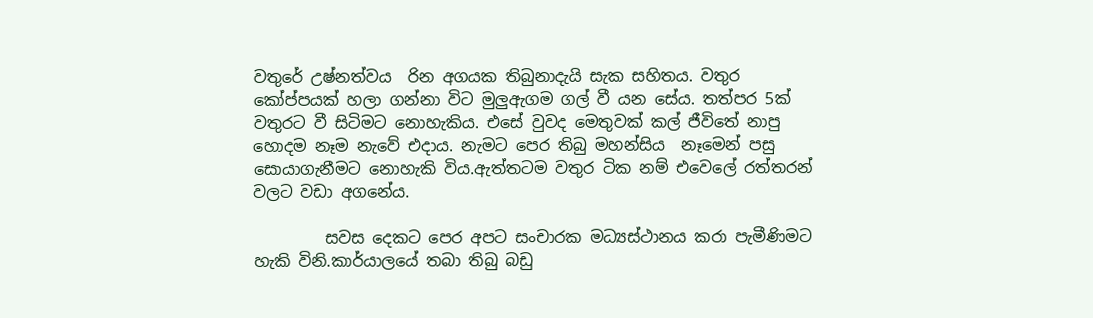වතුරේ උෂ්නත්වය  රින අගයක තිබුනාදැයි සැක සහිතය. වතුර කෝප්පයක් හලා ගන්නා විට මුලුඇගම ගල් වී යන සේය. තත්පර 5ක් වතුරට වී සිටිමට නොහැකිය. එසේ වුවද මෙතුවක් කල් ජීවිතේ නාපු හොදම නෑම නැවේ එදාය. නැමට පෙර තිබු මහන්සිය  නෑමෙන් පසු සොයාගැනීමට නොහැකි විය.ඇත්තටම වතුර ටික නම් එවෙලේ රත්තරන් වලට වඩා අගනේය.

         සවස දෙකට පෙර අපට සංචාරක මධ්‍යස්ථානය කරා පැමීණිමට හැකි විනි.කාර්යාලයේ තබා තිබු බඩු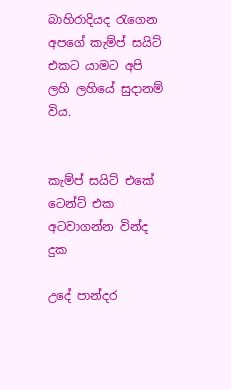බාහිරාදියද රැගෙන අපගේ කැම්ප් සයිට් එකට යාමට අපි ලහි ලහියේ සුදානම් විය.


කැම්ප් සයිට් එකේ ටෙන්ට් එක අටවාගන්න වින්ද දුක

උදේ පාන්දර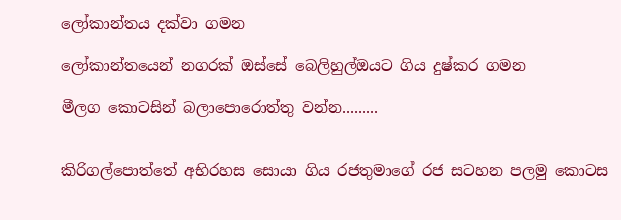ලෝකාන්තය දක්වා ගමන

ලෝකාන්තයෙන් නගරක් ඔස්සේ බෙලිහුල්ඔයට ගිය දුෂ්කර ගමන

මීලග කොටසින් බලාපොරොත්තු වන්න.........


කිරිගල්පොත්තේ අභිරහස සොයා ගිය රජතුමාගේ රජ සටහන පලමු කොටස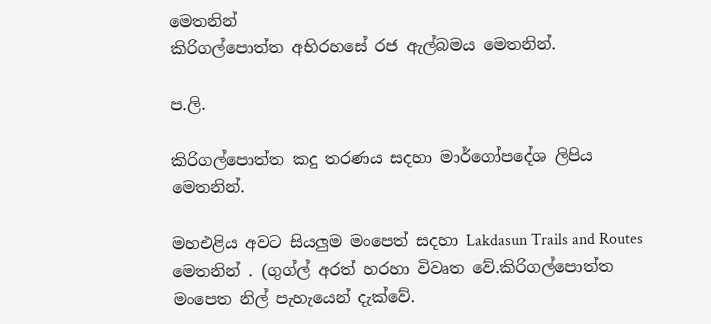මෙතනින්
කිරිගල්පොත්ත අභිරහසේ රජ ඇල්බමය මෙතනින්.

ප.ලි.

කිරිගල්පොත්ත කදු තරණය සදහා මාර්ගෝපදේශ ලිපිය මෙතනින්.

මහඑළිය අවට සියලුම මංපෙත් සදහා Lakdasun Trails and Routes මෙතනින් . (ගුග්ල් අරත් හරහා විවෘත වේ.කිරිගල්පොත්ත මංපෙත නිල් පැහැයෙන් දැක්වේ.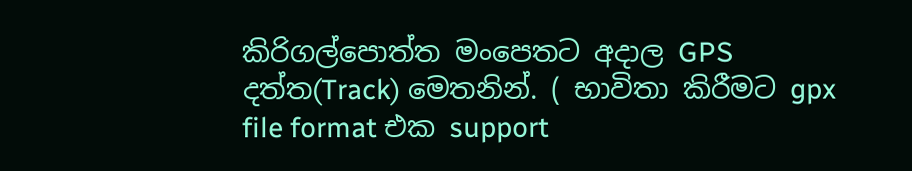කිරිගල්පොත්ත මංපෙතට අදාල GPS දත්ත(Track) මෙතනින්. ( භාවිතා කිරීමට gpx file format එක support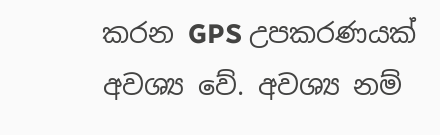කරන GPS උපකරණයක් අවශ්‍ය වේ. අවශ්‍ය නම්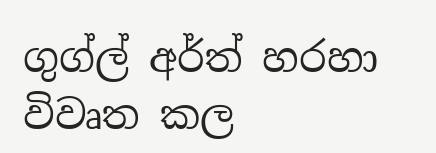ගුග්ල් අර්ත් හරහා විවෘත කල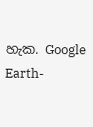හැක. Google Earth-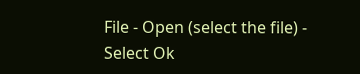File - Open (select the file) - Select Ok